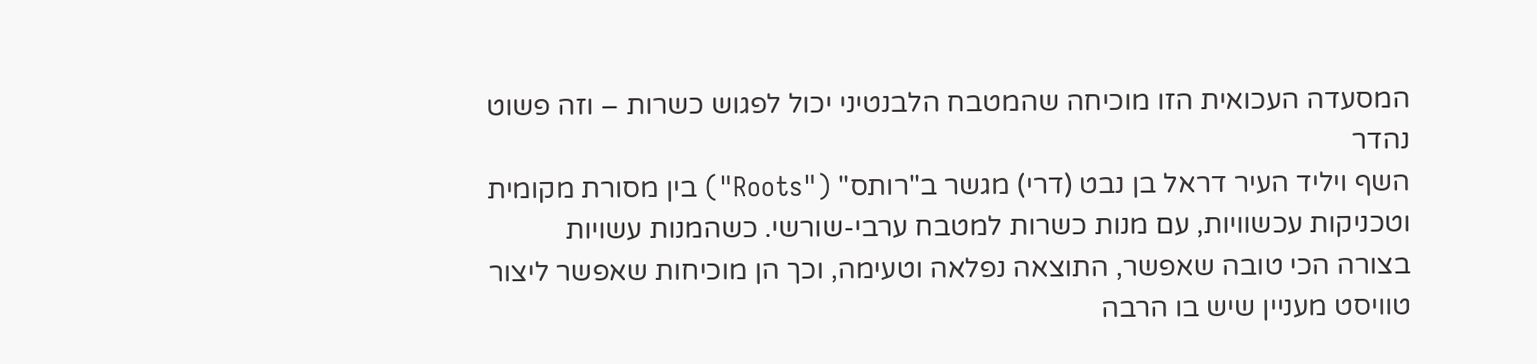המסעדה העכואית הזו מוכיחה שהמטבח הלבנטיני יכול לפגוש כשרות – וזה פשוט נהדר
השף ויליד העיר דראל בן נבט (דרי) מגשר ב"רותס" ("Roots") בין מסורת מקומית וטכניקות עכשוויות, עם מנות כשרות למטבח ערבי-שורשי. כשהמנות עשויות בצורה הכי טובה שאפשר, התוצאה נפלאה וטעימה, וכך הן מוכיחות שאפשר ליצור טוויסט מעניין שיש בו הרבה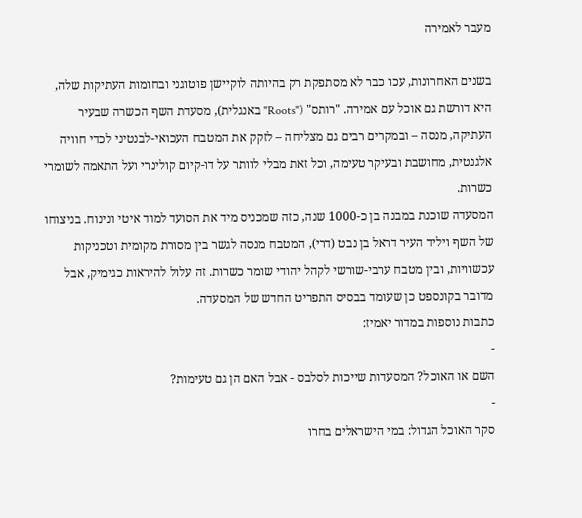מעבר לאמירה

בשנים האחרונות, עכו כבר לא מסתפקת רק בהיותה לוקיישן פוטוגני ובחומות העתיקות שלה, היא דורשת גם אוכל עם אמירה. "רותס" ("Roots" באנגלית), מסעדת השף הכשרה שבעיר העתיקה, מנסה – ובמקרים רבים גם מצליחה – לזקק את המטבח העכואי-לבנטיני לכדי חוויה אלגנטית, מחושבת ובעיקר טעימה, וכל זאת מבלי לוותר על דו-קיום קולינרי ועל התאמה לשומרי כשרות.
המסעדה שוכנת במבנה בן כ-1000 שנה, כזה שמכניס מיד את הסועד למוד איטי ונינוח. בניצוחו של השף ויליד העיר דראל בן נבט (דרי), המטבח מנסה לגשר בין מסורת מקומית וטכניקות עכשוויות, ובין מטבח ערבי-שורשי לקהל יהודי שומר כשרות. זה עלול להיראות כגימיק, אבל מדובר בקונספט כן שעומד בבסיס התפריט החדש של המסעדה.
כתבות נוספות במדור יאמיז:
-
השם או האוכל? המסעדות שייכות לסלבס - אבל האם הן גם טעימות?
-
סקר האוכל הגדול: במי הישראלים בחרו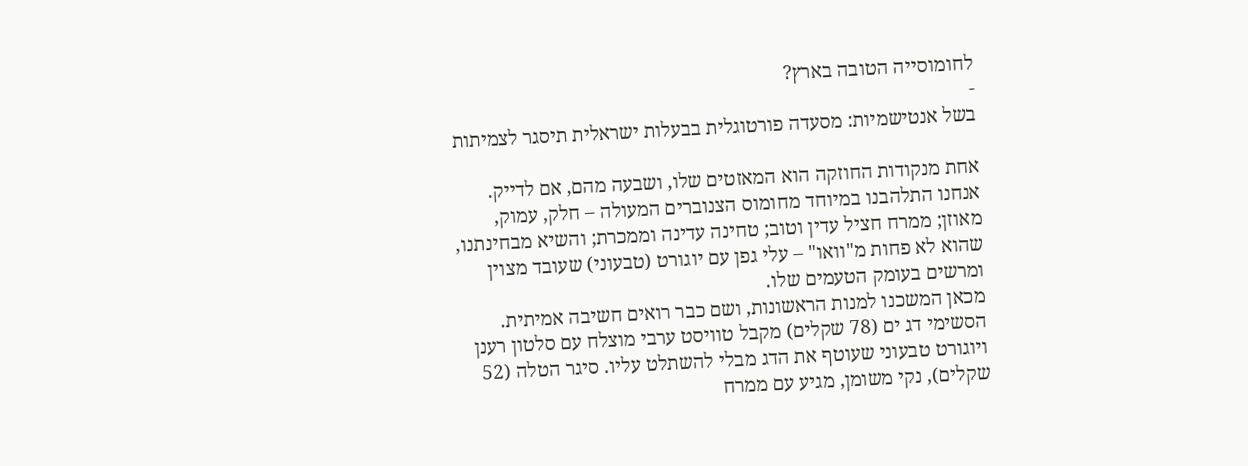לחומוסייה הטובה בארץ?
-
בשל אנטישמיות: מסעדה פורטוגלית בבעלות ישראלית תיסגר לצמיתות

אחת מנקודות החוזקה הוא המאזטים שלו, ושבעה מהם, אם לדייק. אנחנו התלהבנו במיוחד מחומוס הצנוברים המעולה – חלק, עמוק, מאוזן; ממרח חציל עדין וטוב; טחינה עדינה וממכרת; והשיא מבחינתנו, שהוא לא פחות מ"וואו" – עלי גפן עם יוגורט (טבעוני) שעובד מצוין ומרשים בעומק הטעמים שלו.
מכאן המשכנו למנות הראשונות, ושם כבר רואים חשיבה אמיתית. הסשימי דג ים (78 שקלים) מקבל טוויסט ערבי מוצלח עם סלטון רענן ויוגורט טבעוני שעוטף את הדג מבלי להשתלט עליו. סיגר הטלה (52 שקלים), נקי משומן, מגיע עם ממרח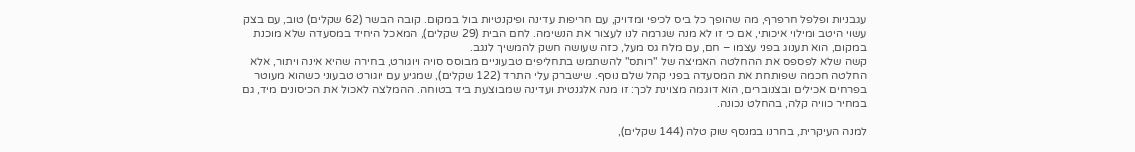עגבניות ופלפל חרפרף, מה שהופך כל ביס לכיפי ומדויק, עם חריפות עדינה ופיקנטיות בול במקום. קובה הבשר (62 שקלים) טוב, עם בצק עשוי היטב ומילוי איכותי, אם כי זו לא מנה שגרמה לנו לעצור את הנשימה. לחם הבית (29 שקלים), המאכל היחיד במסעדה שלא מוכנת במקום, הוא תענוג בפני עצמו – חם, עם מלח גס מעל, כזה שעושה חשק להמשיך לנגב.
קשה שלא לפספס את ההחלטה האמיצה של "רותס" להשתמש בתחליפים טבעוניים מבוסס סויה ויוגורט, בחירה שהיא אינה ויתור, אלא החלטה חכמה שפותחת את המסעדה בפני קהל שלם נוסף. שישברק עלי התרד (122 שקלים), שמגיע עם יוגורט טבעוני כשהוא מעוטר בפרחים אכילים ובצנוברים, הוא דוגמה מצוינת לכך: זו מנה אלגנטית ועדינה שמבוצעת ביד בטוחה. ההמלצה לאכול את הכיסונים מיד, גם במחיר כוויה קלה, בהחלט נכונה.

למנה העיקרית, בחרנו במנסף שוק טלה (144 שקלים),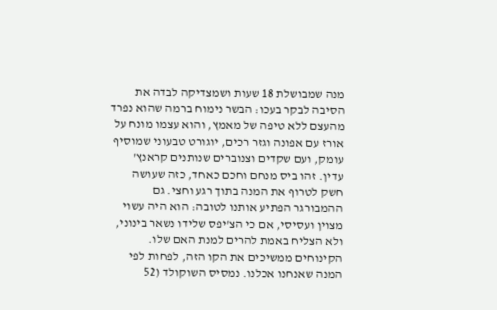מנה שמבושלת 18 שעות ושמצדיקה לבדה את הסיבה לבקר בעכו: הבשר נימוח ברמה שהוא נפרד מהעצם ללא טיפה של מאמץ, והוא עצמו מונח על אורז עם אפונה וגזר רכים, יוגורט טבעוני שמוסיף עומק, ועם שקדים וצנוברים שנותנים קראנץ' עדין. זהו ביס מנחם וחכם כאחד, כזה שעושה חשק לטרוף את המנה בתוך רגע וחצי. גם ההמבורגר הפתיע אותנו לטובה: הוא היה עשוי מצוין ועסיסי, אם כי הצ'יפס שלידו נשאר בינוני, ולא הצליח באמת להרים למנת האם שלו.
הקינוחים ממשיכים את הקו הזה, לפחות לפי המנה שאנחנו אכלנו. נמסיס השוקולד (52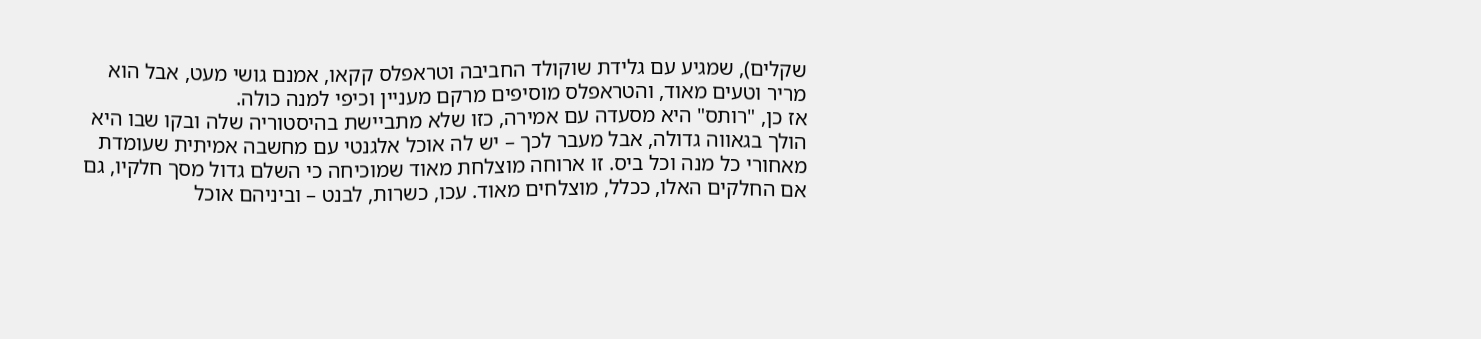שקלים), שמגיע עם גלידת שוקולד החביבה וטראפלס קקאו, אמנם גושי מעט, אבל הוא מריר וטעים מאוד, והטראפלס מוסיפים מרקם מעניין וכיפי למנה כולה.
אז כן, "רותס" היא מסעדה עם אמירה, כזו שלא מתביישת בהיסטוריה שלה ובקו שבו היא הולך בגאווה גדולה, אבל מעבר לכך – יש לה אוכל אלגנטי עם מחשבה אמיתית שעומדת מאחורי כל מנה וכל ביס. זו ארוחה מוצלחת מאוד שמוכיחה כי השלם גדול מסך חלקיו, גם אם החלקים האלו, ככלל, מוצלחים מאוד. עכו, כשרות, לבנט – וביניהם אוכל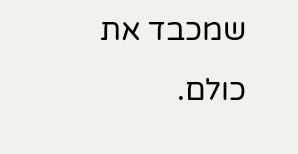שמכבד את כולם.